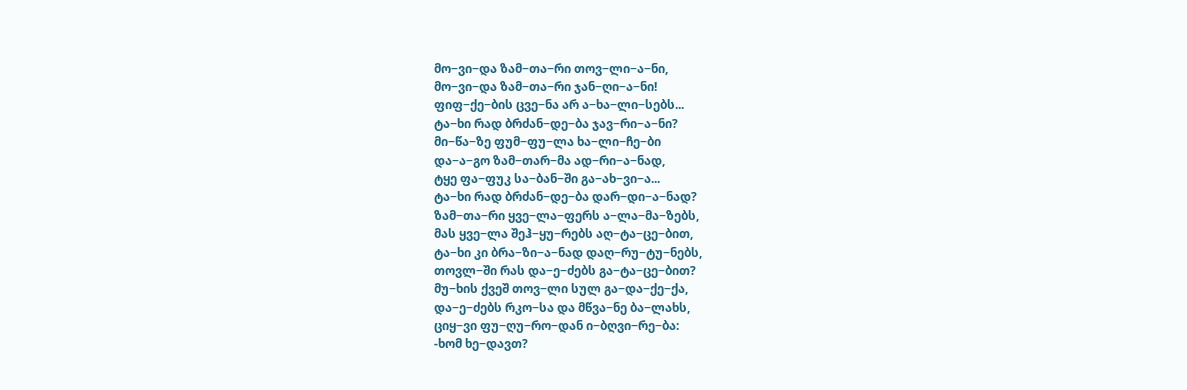მო−ვი−და ზამ−თა−რი თოვ−ლი−ა−ნი,
მო−ვი−და ზამ−თა−რი ჯან−ღი−ა−ნი!
ფიფ−ქე−ბის ცვე−ნა არ ა−ხა−ლი−სებს...
ტა−ხი რად ბრძან−დე−ბა ჯავ−რი−ა−ნი?
მი−წა−ზე ფუმ−ფუ−ლა ხა−ლი−ჩე−ბი
და−ა−გო ზამ−თარ−მა ად−რი−ა−ნად,
ტყე ფა−ფუკ სა−ბან−ში გა−ახ−ვი−ა...
ტა−ხი რად ბრძან−დე−ბა დარ−დი−ა−ნად?
ზამ−თა−რი ყვე−ლა−ფერს ა−ლა−მა−ზებს,
მას ყვე−ლა შეჰ−ყუ−რებს აღ−ტა−ცე−ბით,
ტა−ხი კი ბრა−ზი−ა−ნად დაღ−რუ−ტუ−ნებს,
თოვლ−ში რას და−ე−ძებს გა−ტა−ცე−ბით?
მუ−ხის ქვეშ თოვ−ლი სულ გა−და−ქე−ქა,
და−ე−ძებს რკო−სა და მწვა−ნე ბა−ლახს,
ციყ−ვი ფუ−ღუ−რო−დან ი−ბღვი−რე−ბა:
-ხომ ხე−დავთ?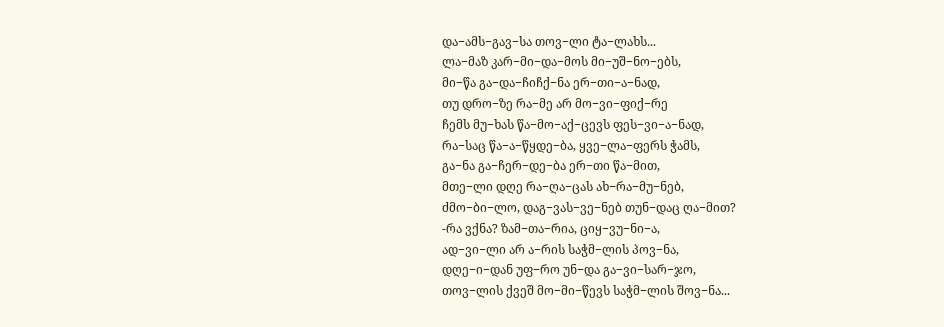და−ამს−გავ−სა თოვ−ლი ტა−ლახს...
ლა−მაზ კარ−მი−და−მოს მი−უშ−ნო−ებს,
მი−წა გა−და−ჩიჩქ−ნა ერ−თი−ა−ნად,
თუ დრო−ზე რა−მე არ მო−ვი−ფიქ−რე
ჩემს მუ−ხას წა−მო−აქ−ცევს ფეს−ვი−ა−ნად,
რა−საც წა−ა−წყდე−ბა, ყვე−ლა−ფერს ჭამს,
გა−ნა გა−ჩერ−დე−ბა ერ−თი წა−მით,
მთე−ლი დღე რა−ღა−ცას ახ−რა−მუ−ნებ,
ძმო−ბი−ლო, დაგ−ვას−ვე−ნებ თუნ−დაც ღა−მით?
-რა ვქნა? ზამ−თა−რია, ციყ−ვუ−ნი−ა,
ად−ვი−ლი არ ა−რის საჭმ−ლის პოვ−ნა,
დღე−ი−დან უფ−რო უნ−და გა−ვი−სარ−ჯო,
თოვ−ლის ქვეშ მო−მი−წევს საჭმ−ლის შოვ−ნა...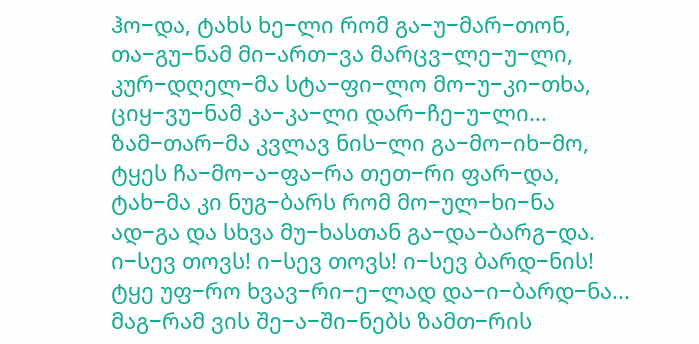ჰო−და, ტახს ხე−ლი რომ გა−უ−მარ−თონ,
თა−გუ−ნამ მი−ართ−ვა მარცვ−ლე−უ−ლი,
კურ−დღელ−მა სტა−ფი−ლო მო−უ−კი−თხა,
ციყ−ვუ−ნამ კა−კა−ლი დარ−ჩე−უ−ლი...
ზამ−თარ−მა კვლავ ნის−ლი გა−მო−იხ−მო,
ტყეს ჩა−მო−ა−ფა−რა თეთ−რი ფარ−და,
ტახ−მა კი ნუგ−ბარს რომ მო−ულ−ხი−ნა
ად−გა და სხვა მუ−ხასთან გა−და−ბარგ−და.
ი−სევ თოვს! ი−სევ თოვს! ი−სევ ბარდ−ნის!
ტყე უფ−რო ხვავ−რი−ე−ლად და−ი−ბარდ−ნა...
მაგ−რამ ვის შე−ა−ში−ნებს ზამთ−რის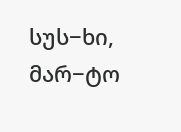სუს−ხი,
მარ−ტო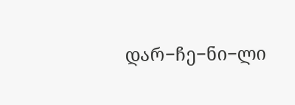დარ−ჩე−ნი−ლი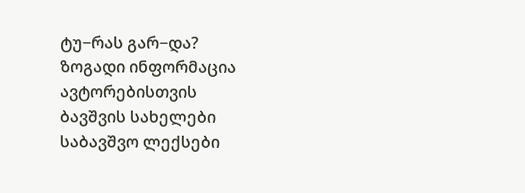ტუ−რას გარ−და?
ზოგადი ინფორმაცია
ავტორებისთვის
ბავშვის სახელები
საბავშვო ლექსები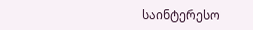საინტერესო